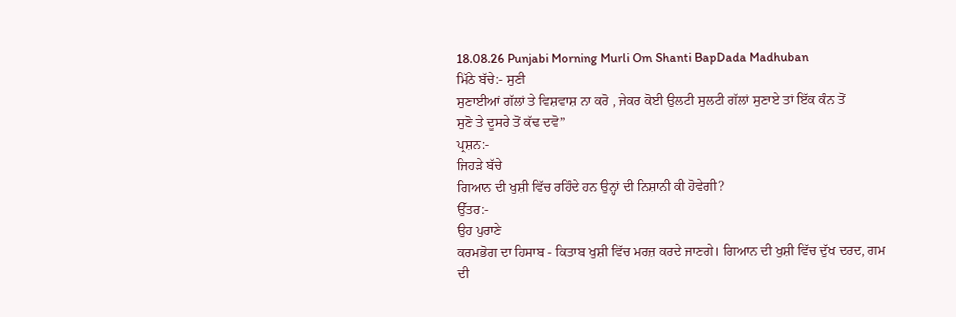18.08.26 Punjabi Morning Murli Om Shanti BapDada Madhuban
ਮਿੱਠੇ ਬੱਚੇ:- ਸੁਣੀ
ਸੁਣਾਈਆਂ ਗੱਲਾਂ ਤੇ ਵਿਸ਼ਵਾਸ਼ ਨਾ ਕਰੋ , ਜੇਕਰ ਕੋਈ ਉਲਟੀ ਸੁਲਟੀ ਗੱਲਾਂ ਸੁਣਾਏ ਤਾਂ ਇੱਕ ਕੰਨ ਤੋਂ
ਸੁਣੋ ਤੇ ਦੂਸਰੇ ਤੋਂ ਕੱਢ ਦਵੋ”
ਪ੍ਰਸ਼ਨ:-
ਜਿਹੜੇ ਬੱਚੇ
ਗਿਆਨ ਦੀ ਖੁਸ਼ੀ ਵਿੱਚ ਰਹਿੰਦੇ ਹਨ ਉਨ੍ਹਾਂ ਦੀ ਨਿਸ਼ਾਨੀ ਕੀ ਹੋਵੇਗੀ?
ਉੱਤਰ:-
ਉਹ ਪੁਰਾਣੇ
ਕਰਮਭੋਗ ਦਾ ਹਿਸਾਬ - ਕਿਤਾਬ ਖੁਸ਼ੀ ਵਿੱਚ ਮਰਜ਼ ਕਰਦੇ ਜਾਣਗੇ। ਗਿਆਨ ਦੀ ਖੁਸ਼ੀ ਵਿੱਚ ਦੁੱਖ ਦਰਦ, ਗਮ
ਦੀ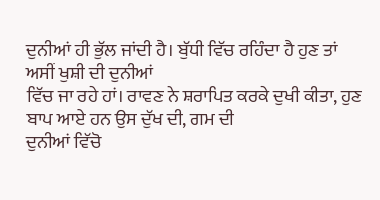ਦੁਨੀਆਂ ਹੀ ਭੁੱਲ ਜਾਂਦੀ ਹੈ। ਬੁੱਧੀ ਵਿੱਚ ਰਹਿੰਦਾ ਹੈ ਹੁਣ ਤਾਂ ਅਸੀਂ ਖੁਸ਼ੀ ਦੀ ਦੁਨੀਆਂ
ਵਿੱਚ ਜਾ ਰਹੇ ਹਾਂ। ਰਾਵਣ ਨੇ ਸ਼ਰਾਪਿਤ ਕਰਕੇ ਦੁਖੀ ਕੀਤਾ, ਹੁਣ ਬਾਪ ਆਏ ਹਨ ਉਸ ਦੁੱਖ ਦੀ, ਗਮ ਦੀ
ਦੁਨੀਆਂ ਵਿੱਚੋ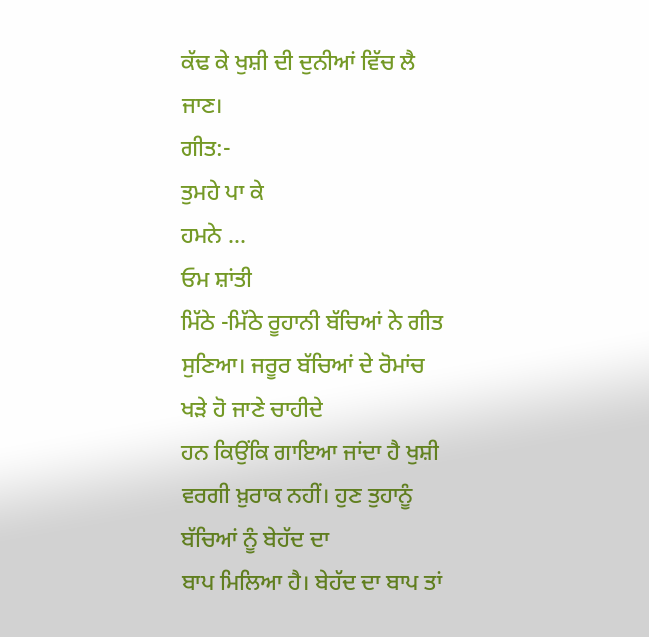ਕੱਢ ਕੇ ਖੁਸ਼ੀ ਦੀ ਦੁਨੀਆਂ ਵਿੱਚ ਲੈ ਜਾਣ।
ਗੀਤ:-
ਤੁਮਹੇ ਪਾ ਕੇ
ਹਮਨੇ …
ਓਮ ਸ਼ਾਂਤੀ
ਮਿੱਠੇ -ਮਿੱਠੇ ਰੂਹਾਨੀ ਬੱਚਿਆਂ ਨੇ ਗੀਤ ਸੁਣਿਆ। ਜਰੂਰ ਬੱਚਿਆਂ ਦੇ ਰੋਮਾਂਚ ਖੜੇ ਹੋ ਜਾਣੇ ਚਾਹੀਦੇ
ਹਨ ਕਿਉਂਕਿ ਗਾਇਆ ਜਾਂਦਾ ਹੈ ਖੁਸ਼ੀ ਵਰਗੀ ਖ਼ੁਰਾਕ ਨਹੀਂ। ਹੁਣ ਤੁਹਾਨੂੰ ਬੱਚਿਆਂ ਨੂੰ ਬੇਹੱਦ ਦਾ
ਬਾਪ ਮਿਲਿਆ ਹੈ। ਬੇਹੱਦ ਦਾ ਬਾਪ ਤਾਂ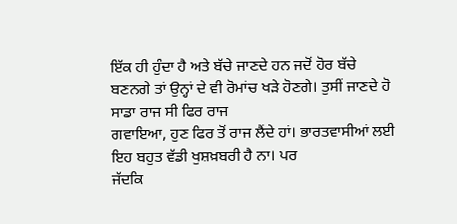ਇੱਕ ਹੀ ਹੁੰਦਾ ਹੈ ਅਤੇ ਬੱਚੇ ਜਾਣਦੇ ਹਨ ਜਦੋਂ ਹੋਰ ਬੱਚੇ
ਬਣਨਗੇ ਤਾਂ ਉਨ੍ਹਾਂ ਦੇ ਵੀ ਰੋਮਾਂਚ ਖੜੇ ਹੋਣਗੇ। ਤੁਸੀਂ ਜਾਣਦੇ ਹੋ ਸਾਡਾ ਰਾਜ ਸੀ ਫਿਰ ਰਾਜ
ਗਵਾਇਆ, ਹੁਣ ਫਿਰ ਤੋਂ ਰਾਜ ਲੈਂਦੇ ਹਾਂ। ਭਾਰਤਵਾਸੀਆਂ ਲਈ ਇਹ ਬਹੁਤ ਵੱਡੀ ਖੁਸ਼ਖ਼ਬਰੀ ਹੈ ਨਾ। ਪਰ
ਜੱਦਕਿ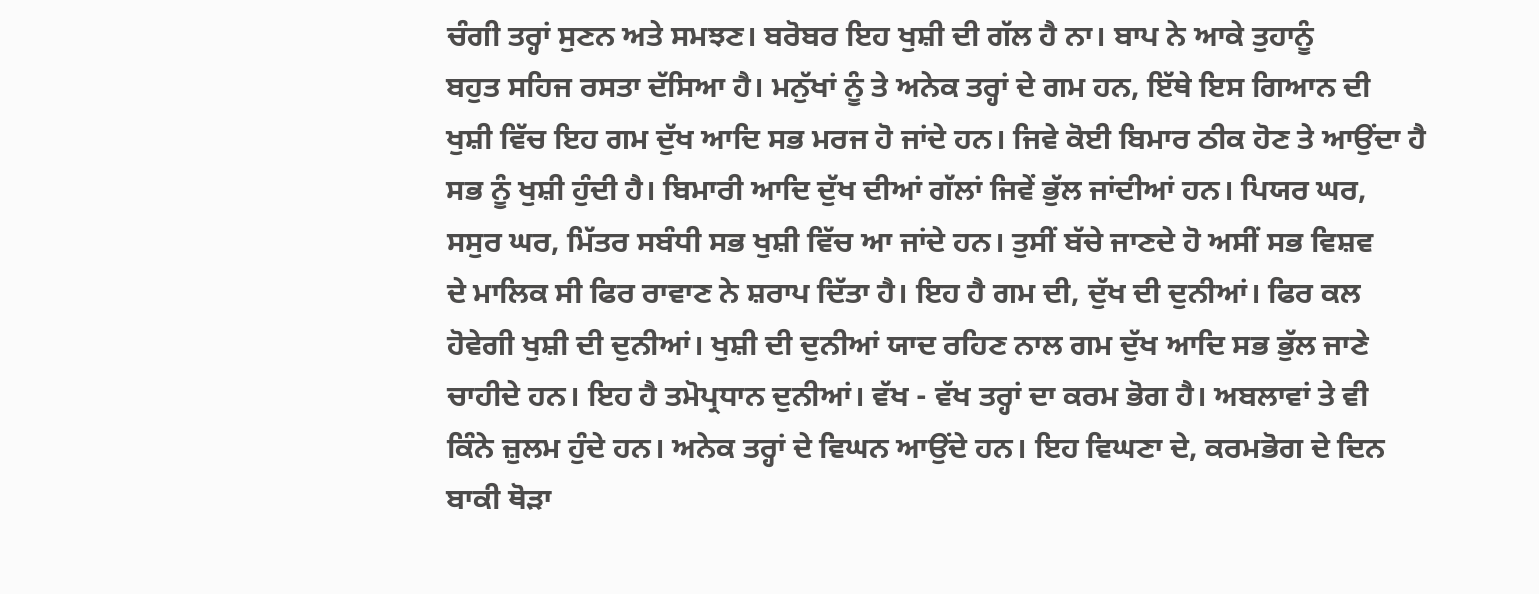ਚੰਗੀ ਤਰ੍ਹਾਂ ਸੁਣਨ ਅਤੇ ਸਮਝਣ। ਬਰੋਬਰ ਇਹ ਖੁਸ਼ੀ ਦੀ ਗੱਲ ਹੈ ਨਾ। ਬਾਪ ਨੇ ਆਕੇ ਤੁਹਾਨੂੰ
ਬਹੁਤ ਸਹਿਜ ਰਸਤਾ ਦੱਸਿਆ ਹੈ। ਮਨੁੱਖਾਂ ਨੂੰ ਤੇ ਅਨੇਕ ਤਰ੍ਹਾਂ ਦੇ ਗਮ ਹਨ, ਇੱਥੇ ਇਸ ਗਿਆਨ ਦੀ
ਖੁਸ਼ੀ ਵਿੱਚ ਇਹ ਗਮ ਦੁੱਖ ਆਦਿ ਸਭ ਮਰਜ ਹੋ ਜਾਂਦੇ ਹਨ। ਜਿਵੇ ਕੋਈ ਬਿਮਾਰ ਠੀਕ ਹੋਣ ਤੇ ਆਉਂਦਾ ਹੈ
ਸਭ ਨੂੰ ਖੁਸ਼ੀ ਹੁੰਦੀ ਹੈ। ਬਿਮਾਰੀ ਆਦਿ ਦੁੱਖ ਦੀਆਂ ਗੱਲਾਂ ਜਿਵੇਂ ਭੁੱਲ ਜਾਂਦੀਆਂ ਹਨ। ਪਿਯਰ ਘਰ,
ਸਸੁਰ ਘਰ, ਮਿੱਤਰ ਸਬੰਧੀ ਸਭ ਖੁਸ਼ੀ ਵਿੱਚ ਆ ਜਾਂਦੇ ਹਨ। ਤੁਸੀਂ ਬੱਚੇ ਜਾਣਦੇ ਹੋ ਅਸੀਂ ਸਭ ਵਿਸ਼ਵ
ਦੇ ਮਾਲਿਕ ਸੀ ਫਿਰ ਰਾਵਾਣ ਨੇ ਸ਼ਰਾਪ ਦਿੱਤਾ ਹੈ। ਇਹ ਹੈ ਗਮ ਦੀ, ਦੁੱਖ ਦੀ ਦੁਨੀਆਂ। ਫਿਰ ਕਲ
ਹੋਵੇਗੀ ਖੁਸ਼ੀ ਦੀ ਦੁਨੀਆਂ। ਖੁਸ਼ੀ ਦੀ ਦੁਨੀਆਂ ਯਾਦ ਰਹਿਣ ਨਾਲ ਗਮ ਦੁੱਖ ਆਦਿ ਸਭ ਭੁੱਲ ਜਾਣੇ
ਚਾਹੀਦੇ ਹਨ। ਇਹ ਹੈ ਤਮੋਪ੍ਰਧਾਨ ਦੁਨੀਆਂ। ਵੱਖ - ਵੱਖ ਤਰ੍ਹਾਂ ਦਾ ਕਰਮ ਭੋਗ ਹੈ। ਅਬਲਾਵਾਂ ਤੇ ਵੀ
ਕਿੰਨੇ ਜ਼ੁਲਮ ਹੁੰਦੇ ਹਨ। ਅਨੇਕ ਤਰ੍ਹਾਂ ਦੇ ਵਿਘਨ ਆਉਂਦੇ ਹਨ। ਇਹ ਵਿਘਣਾ ਦੇ, ਕਰਮਭੋਗ ਦੇ ਦਿਨ
ਬਾਕੀ ਥੋੜਾ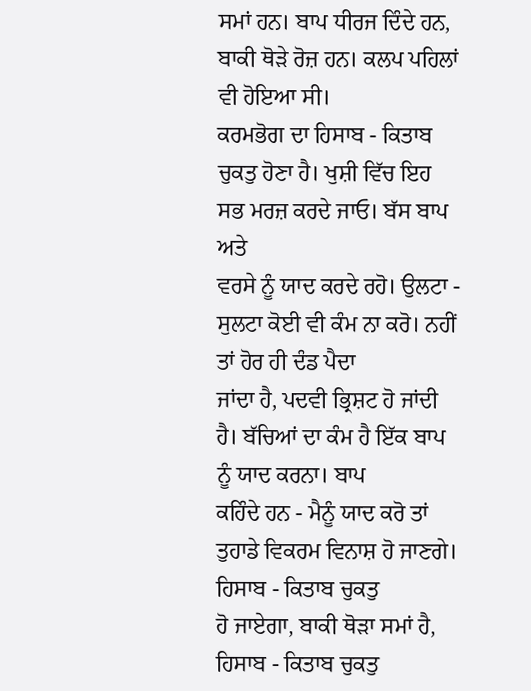ਸਮਾਂ ਹਨ। ਬਾਪ ਧੀਰਜ ਦਿੰਦੇ ਹਨ, ਬਾਕੀ ਥੋੜੇ ਰੋਜ਼ ਹਨ। ਕਲਪ ਪਹਿਲਾਂ ਵੀ ਹੋਇਆ ਸੀ।
ਕਰਮਭੋਗ ਦਾ ਹਿਸਾਬ - ਕਿਤਾਬ ਚੁਕਤੁ ਹੋਣਾ ਹੈ। ਖੁਸ਼ੀ ਵਿੱਚ ਇਹ ਸਭ ਮਰਜ਼ ਕਰਦੇ ਜਾਓ। ਬੱਸ ਬਾਪ ਅਤੇ
ਵਰਸੇ ਨੂੰ ਯਾਦ ਕਰਦੇ ਰਹੋ। ਉਲਟਾ - ਸੁਲਟਾ ਕੋਈ ਵੀ ਕੰਮ ਨਾ ਕਰੋ। ਨਹੀਂ ਤਾਂ ਹੋਰ ਹੀ ਦੰਡ ਪੈਦਾ
ਜਾਂਦਾ ਹੈ, ਪਦਵੀ ਭ੍ਰਿਸ਼ਟ ਹੋ ਜਾਂਦੀ ਹੈ। ਬੱਚਿਆਂ ਦਾ ਕੰਮ ਹੈ ਇੱਕ ਬਾਪ ਨੂੰ ਯਾਦ ਕਰਨਾ। ਬਾਪ
ਕਹਿੰਦੇ ਹਨ - ਮੈਨੂੰ ਯਾਦ ਕਰੋ ਤਾਂ ਤੁਹਾਡੇ ਵਿਕਰਮ ਵਿਨਾਸ਼ ਹੋ ਜਾਣਗੇ। ਹਿਸਾਬ - ਕਿਤਾਬ ਚੁਕਤੁ
ਹੋ ਜਾਏਗਾ, ਬਾਕੀ ਥੋੜਾ ਸਮਾਂ ਹੈ, ਹਿਸਾਬ - ਕਿਤਾਬ ਚੁਕਤੁ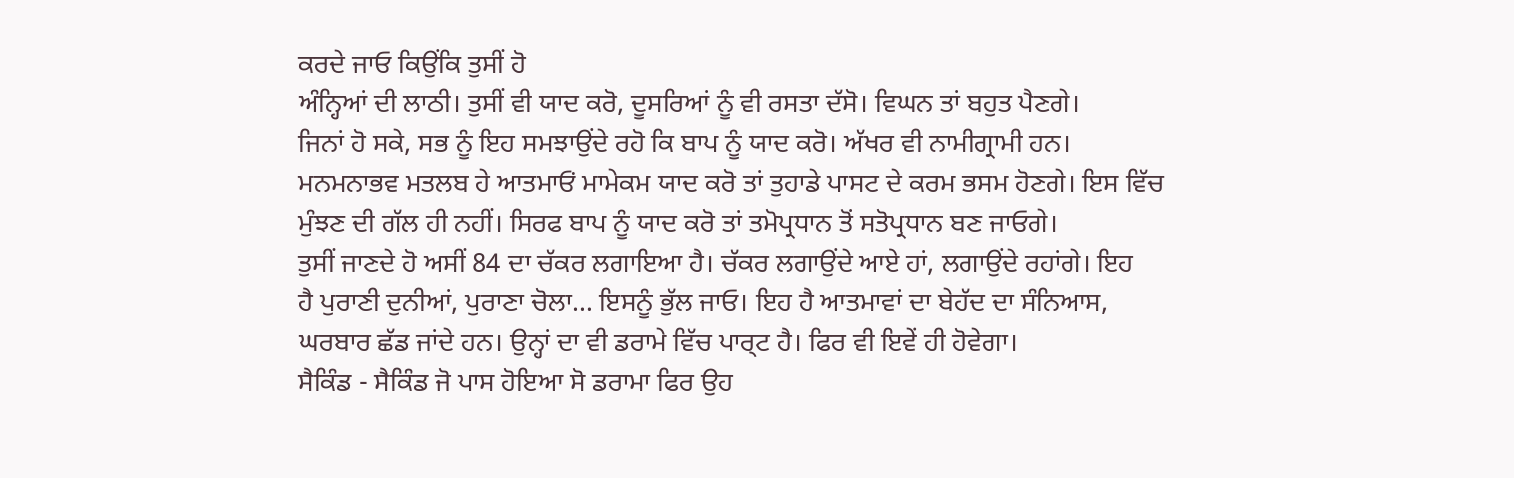ਕਰਦੇ ਜਾਓ ਕਿਉਂਕਿ ਤੁਸੀਂ ਹੋ
ਅੰਨ੍ਹਿਆਂ ਦੀ ਲਾਠੀ। ਤੁਸੀਂ ਵੀ ਯਾਦ ਕਰੋ, ਦੂਸਰਿਆਂ ਨੂੰ ਵੀ ਰਸਤਾ ਦੱਸੋ। ਵਿਘਨ ਤਾਂ ਬਹੁਤ ਪੈਣਗੇ।
ਜਿਨਾਂ ਹੋ ਸਕੇ, ਸਭ ਨੂੰ ਇਹ ਸਮਝਾਉਂਦੇ ਰਹੋ ਕਿ ਬਾਪ ਨੂੰ ਯਾਦ ਕਰੋ। ਅੱਖਰ ਵੀ ਨਾਮੀਗ੍ਰਾਮੀ ਹਨ।
ਮਨਮਨਾਭਵ ਮਤਲਬ ਹੇ ਆਤਮਾਓਂ ਮਾਮੇਕਮ ਯਾਦ ਕਰੋ ਤਾਂ ਤੁਹਾਡੇ ਪਾਸਟ ਦੇ ਕਰਮ ਭਸਮ ਹੋਣਗੇ। ਇਸ ਵਿੱਚ
ਮੁੰਝਣ ਦੀ ਗੱਲ ਹੀ ਨਹੀਂ। ਸਿਰਫ ਬਾਪ ਨੂੰ ਯਾਦ ਕਰੋ ਤਾਂ ਤਮੋਪ੍ਰਧਾਨ ਤੋਂ ਸਤੋਪ੍ਰਧਾਨ ਬਣ ਜਾਓਗੇ।
ਤੁਸੀਂ ਜਾਣਦੇ ਹੋ ਅਸੀਂ 84 ਦਾ ਚੱਕਰ ਲਗਾਇਆ ਹੈ। ਚੱਕਰ ਲਗਾਉਂਦੇ ਆਏ ਹਾਂ, ਲਗਾਉਂਦੇ ਰਹਾਂਗੇ। ਇਹ
ਹੈ ਪੁਰਾਣੀ ਦੁਨੀਆਂ, ਪੁਰਾਣਾ ਚੋਲਾ… ਇਸਨੂੰ ਭੁੱਲ ਜਾਓ। ਇਹ ਹੈ ਆਤਮਾਵਾਂ ਦਾ ਬੇਹੱਦ ਦਾ ਸੰਨਿਆਸ,
ਘਰਬਾਰ ਛੱਡ ਜਾਂਦੇ ਹਨ। ਉਨ੍ਹਾਂ ਦਾ ਵੀ ਡਰਾਮੇ ਵਿੱਚ ਪਾਰ੍ਟ ਹੈ। ਫਿਰ ਵੀ ਇਵੇਂ ਹੀ ਹੋਵੇਗਾ।
ਸੈਕਿੰਡ - ਸੈਕਿੰਡ ਜੋ ਪਾਸ ਹੋਇਆ ਸੋ ਡਰਾਮਾ ਫਿਰ ਉਹ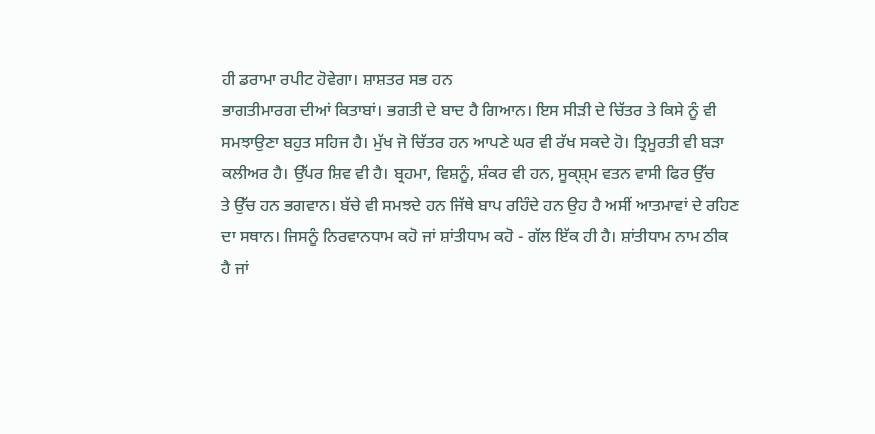ਹੀ ਡਰਾਮਾ ਰਪੀਟ ਹੋਵੇਗਾ। ਸ਼ਾਸ਼ਤਰ ਸਭ ਹਨ
ਭਾਗਤੀਮਾਰਗ ਦੀਆਂ ਕਿਤਾਬਾਂ। ਭਗਤੀ ਦੇ ਬਾਦ ਹੈ ਗਿਆਨ। ਇਸ ਸੀੜੀ ਦੇ ਚਿੱਤਰ ਤੇ ਕਿਸੇ ਨੂੰ ਵੀ
ਸਮਝਾਉਣਾ ਬਹੁਤ ਸਹਿਜ ਹੈ। ਮੁੱਖ ਜੋ ਚਿੱਤਰ ਹਨ ਆਪਣੇ ਘਰ ਵੀ ਰੱਖ ਸਕਦੇ ਹੋ। ਤ੍ਰਿਮੂਰਤੀ ਵੀ ਬੜਾ
ਕਲੀਅਰ ਹੈ। ਉੱਪਰ ਸ਼ਿਵ ਵੀ ਹੈ। ਬ੍ਰਹਮਾ, ਵਿਸ਼ਨੂੰ, ਸ਼ੰਕਰ ਵੀ ਹਨ, ਸੂਕ੍ਸ਼੍ਮ ਵਤਨ ਵਾਸੀ ਫਿਰ ਉੱਚ
ਤੇ ਉੱਚ ਹਨ ਭਗਵਾਨ। ਬੱਚੇ ਵੀ ਸਮਝਦੇ ਹਨ ਜਿੱਥੇ ਬਾਪ ਰਹਿੰਦੇ ਹਨ ਉਹ ਹੈ ਅਸੀਂ ਆਤਮਾਵਾਂ ਦੇ ਰਹਿਣ
ਦਾ ਸਥਾਨ। ਜਿਸਨੂੰ ਨਿਰਵਾਨਧਾਮ ਕਹੋ ਜਾਂ ਸ਼ਾਂਤੀਧਾਮ ਕਹੋ - ਗੱਲ ਇੱਕ ਹੀ ਹੈ। ਸ਼ਾਂਤੀਧਾਮ ਨਾਮ ਠੀਕ
ਹੈ ਜਾਂ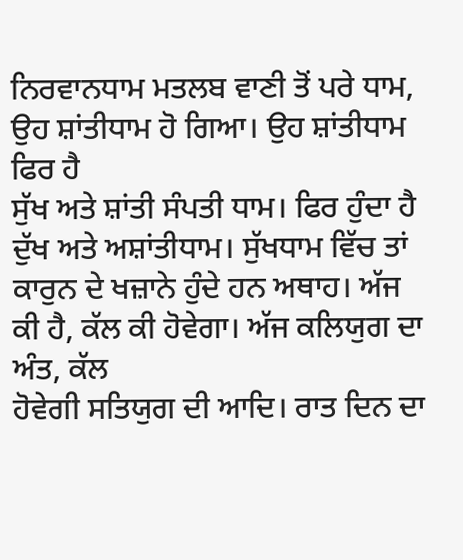ਨਿਰਵਾਨਧਾਮ ਮਤਲਬ ਵਾਣੀ ਤੋਂ ਪਰੇ ਧਾਮ, ਉਹ ਸ਼ਾਂਤੀਧਾਮ ਹੋ ਗਿਆ। ਉਹ ਸ਼ਾਂਤੀਧਾਮ ਫਿਰ ਹੈ
ਸੁੱਖ ਅਤੇ ਸ਼ਾਂਤੀ ਸੰਪਤੀ ਧਾਮ। ਫਿਰ ਹੁੰਦਾ ਹੈ ਦੁੱਖ ਅਤੇ ਅਸ਼ਾਂਤੀਧਾਮ। ਸੁੱਖਧਾਮ ਵਿੱਚ ਤਾਂ
ਕਾਰੁਨ ਦੇ ਖਜ਼ਾਨੇ ਹੁੰਦੇ ਹਨ ਅਥਾਹ। ਅੱਜ ਕੀ ਹੈ, ਕੱਲ ਕੀ ਹੋਵੇਗਾ। ਅੱਜ ਕਲਿਯੁਗ ਦਾ ਅੰਤ, ਕੱਲ
ਹੋਵੇਗੀ ਸਤਿਯੁਗ ਦੀ ਆਦਿ। ਰਾਤ ਦਿਨ ਦਾ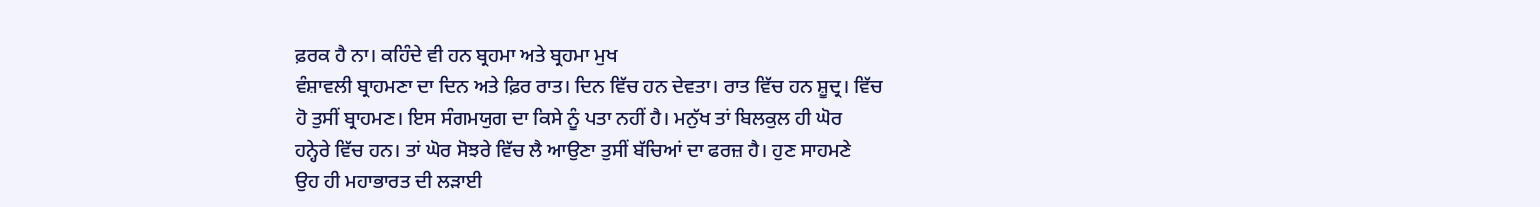ਫ਼ਰਕ ਹੈ ਨਾ। ਕਹਿੰਦੇ ਵੀ ਹਨ ਬ੍ਰਹਮਾ ਅਤੇ ਬ੍ਰਹਮਾ ਮੁਖ
ਵੰਸ਼ਾਵਲੀ ਬ੍ਰਾਹਮਣਾ ਦਾ ਦਿਨ ਅਤੇ ਫ਼ਿਰ ਰਾਤ। ਦਿਨ ਵਿੱਚ ਹਨ ਦੇਵਤਾ। ਰਾਤ ਵਿੱਚ ਹਨ ਸ਼ੂਦ੍ਰ। ਵਿੱਚ
ਹੋ ਤੁਸੀਂ ਬ੍ਰਾਹਮਣ। ਇਸ ਸੰਗਮਯੁਗ ਦਾ ਕਿਸੇ ਨੂੰ ਪਤਾ ਨਹੀਂ ਹੈ। ਮਨੁੱਖ ਤਾਂ ਬਿਲਕੁਲ ਹੀ ਘੋਰ
ਹਨ੍ਹੇਰੇ ਵਿੱਚ ਹਨ। ਤਾਂ ਘੋਰ ਸੋਝਰੇ ਵਿੱਚ ਲੈ ਆਉਣਾ ਤੁਸੀਂ ਬੱਚਿਆਂ ਦਾ ਫਰਜ਼ ਹੈ। ਹੁਣ ਸਾਹਮਣੇ
ਉਹ ਹੀ ਮਹਾਭਾਰਤ ਦੀ ਲੜਾਈ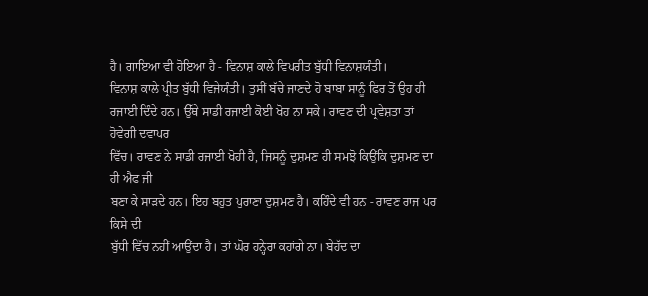ਹੈ। ਗਾਇਆ ਵੀ ਹੋਇਆ ਹੈ - ਵਿਨਾਸ਼ ਕਾਲੇ ਵਿਪਰੀਤ ਬੁੱਧੀ ਵਿਨਾਸ਼ਯੰਤੀ।
ਵਿਨਾਸ਼ ਕਾਲੇ ਪ੍ਰੀਤ ਬੁੱਧੀ ਵਿਜੇਯੰਤੀ। ਤੁਸੀਂ ਬੱਚੇ ਜਾਣਦੇ ਹੋ ਬਾਬਾ ਸਾਨੂੰ ਫਿਰ ਤੋਂ ਉਹ ਹੀ
ਰਜਾਈ ਦਿੰਦੇ ਹਨ। ਉੱਥੇ ਸਾਡੀ ਰਜਾਈ ਕੋਈ ਖੋਹ ਨਾ ਸਕੇ। ਰਾਵਣ ਦੀ ਪ੍ਰਵੇਸ਼ਤਾ ਤਾਂ ਹੋਵੇਗੀ ਦਵਾਪਰ
ਵਿੱਚ। ਰਾਵਣ ਨੇ ਸਾਡੀ ਰਜਾਈ ਖੋਹੀ ਹੈ, ਜਿਸਨੂੰ ਦੁਸ਼ਮਣ ਹੀ ਸਮਝੋ ਕਿਉਂਕਿ ਦੁਸ਼ਮਣ ਦਾ ਹੀ ਐਫ ਜੀ
ਬਣਾ ਕੇ ਸਾੜਦੇ ਹਨ। ਇਹ ਬਹੁਤ ਪੁਰਾਣਾ ਦੁਸ਼ਮਣ ਹੈ। ਕਹਿੰਦੇ ਵੀ ਹਨ - ਰਾਵਣ ਰਾਜ ਪਰ ਕਿਸੇ ਦੀ
ਬੁੱਧੀ ਵਿੱਚ ਨਹੀਂ ਆਉਂਦਾ ਹੈ। ਤਾਂ ਘੋਰ ਹਨ੍ਹੇਰਾ ਕਹਾਂਗੇ ਨਾ। ਬੇਹੱਦ ਦਾ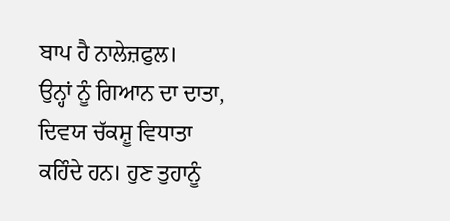ਬਾਪ ਹੈ ਨਾਲੇਜ਼ਫੁਲ।
ਉਨ੍ਹਾਂ ਨੂੰ ਗਿਆਨ ਦਾ ਦਾਤਾ, ਦਿਵਯ ਚੱਕਸ਼ੂ ਵਿਧਾਤਾ ਕਹਿੰਦੇ ਹਨ। ਹੁਣ ਤੁਹਾਨੂੰ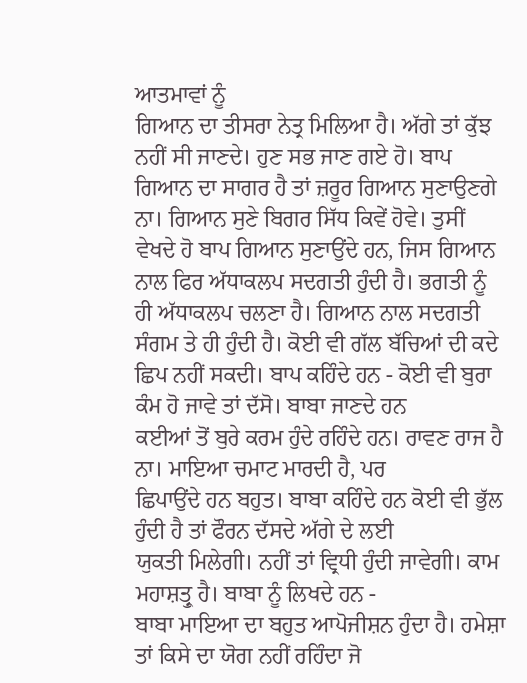ਆਤਮਾਵਾਂ ਨੂੰ
ਗਿਆਨ ਦਾ ਤੀਸਰਾ ਨੇਤ੍ਰ ਮਿਲਿਆ ਹੈ। ਅੱਗੇ ਤਾਂ ਕੁੱਝ ਨਹੀਂ ਸੀ ਜਾਣਦੇ। ਹੁਣ ਸਭ ਜਾਣ ਗਏ ਹੋ। ਬਾਪ
ਗਿਆਨ ਦਾ ਸਾਗਰ ਹੈ ਤਾਂ ਜ਼ਰੂਰ ਗਿਆਨ ਸੁਣਾਉਣਗੇ ਨਾ। ਗਿਆਨ ਸੁਣੇ ਬਿਗਰ ਸਿੱਧ ਕਿਵੇਂ ਹੋਵੇ। ਤੁਸੀਂ
ਵੇਖਦੇ ਹੋ ਬਾਪ ਗਿਆਨ ਸੁਣਾਉਂਦੇ ਹਨ, ਜਿਸ ਗਿਆਨ ਨਾਲ ਫਿਰ ਅੱਧਾਕਲਪ ਸਦਗਤੀ ਹੁੰਦੀ ਹੈ। ਭਗਤੀ ਨੂੰ
ਹੀ ਅੱਧਾਕਲਪ ਚਲਣਾ ਹੈ। ਗਿਆਨ ਨਾਲ ਸਦਗਤੀ ਸੰਗਮ ਤੇ ਹੀ ਹੁੰਦੀ ਹੈ। ਕੋਈ ਵੀ ਗੱਲ ਬੱਚਿਆਂ ਦੀ ਕਦੇ
ਛਿਪ ਨਹੀਂ ਸਕਦੀ। ਬਾਪ ਕਹਿੰਦੇ ਹਨ - ਕੋਈ ਵੀ ਬੁਰਾ ਕੰਮ ਹੋ ਜਾਵੇ ਤਾਂ ਦੱਸੋ। ਬਾਬਾ ਜਾਣਦੇ ਹਨ
ਕਈਆਂ ਤੋਂ ਬੁਰੇ ਕਰਮ ਹੁੰਦੇ ਰਹਿੰਦੇ ਹਨ। ਰਾਵਣ ਰਾਜ ਹੈ ਨਾ। ਮਾਇਆ ਚਮਾਟ ਮਾਰਦੀ ਹੈ, ਪਰ
ਛਿਪਾਉਂਦੇ ਹਨ ਬਹੁਤ। ਬਾਬਾ ਕਹਿੰਦੇ ਹਨ ਕੋਈ ਵੀ ਭੁੱਲ ਹੁੰਦੀ ਹੈ ਤਾਂ ਫੌਰਨ ਦੱਸਦੇ ਅੱਗੇ ਦੇ ਲਈ
ਯੁਕਤੀ ਮਿਲੇਗੀ। ਨਹੀਂ ਤਾਂ ਵ੍ਰਿਧੀ ਹੁੰਦੀ ਜਾਵੇਗੀ। ਕਾਮ ਮਹਾਸ਼ਤ੍ਰੁ ਹੈ। ਬਾਬਾ ਨੂੰ ਲਿਖਦੇ ਹਨ -
ਬਾਬਾ ਮਾਇਆ ਦਾ ਬਹੁਤ ਆਪੋਜੀਸ਼ਨ ਹੁੰਦਾ ਹੈ। ਹਮੇਸ਼ਾ ਤਾਂ ਕਿਸੇ ਦਾ ਯੋਗ ਨਹੀਂ ਰਹਿੰਦਾ ਜੋ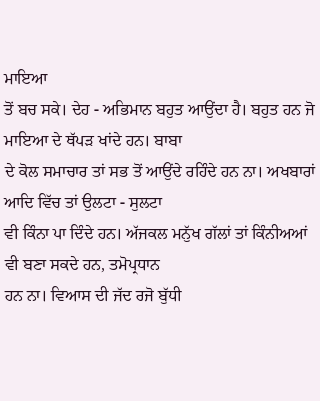ਮਾਇਆ
ਤੋਂ ਬਚ ਸਕੇ। ਦੇਹ - ਅਭਿਮਾਨ ਬਹੁਤ ਆਉਂਦਾ ਹੈ। ਬਹੁਤ ਹਨ ਜੋ ਮਾਇਆ ਦੇ ਥੱਪੜ ਖਾਂਦੇ ਹਨ। ਬਾਬਾ
ਦੇ ਕੋਲ ਸਮਾਚਾਰ ਤਾਂ ਸਭ ਤੋਂ ਆਉਂਦੇ ਰਹਿੰਦੇ ਹਨ ਨਾ। ਅਖਬਾਰਾਂ ਆਦਿ ਵਿੱਚ ਤਾਂ ਉਲਟਾ - ਸੁਲਟਾ
ਵੀ ਕਿੰਨਾ ਪਾ ਦਿੰਦੇ ਹਨ। ਅੱਜਕਲ ਮਨੁੱਖ ਗੱਲਾਂ ਤਾਂ ਕਿੰਨੀਅਆਂ ਵੀ ਬਣਾ ਸਕਦੇ ਹਨ, ਤਮੋਪ੍ਰਧਾਨ
ਹਨ ਨਾ। ਵਿਆਸ ਦੀ ਜੱਦ ਰਜੋ ਬੁੱਧੀ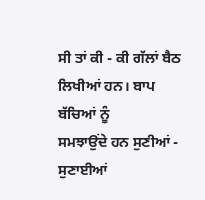ਸੀ ਤਾਂ ਕੀ - ਕੀ ਗੱਲਾਂ ਬੈਠ ਲਿਖੀਆਂ ਹਨ। ਬਾਪ ਬੱਚਿਆਂ ਨੂੰ
ਸਮਝਾਉਂਦੇ ਹਨ ਸੁਣੀਆਂ - ਸੁਣਾਈਆਂ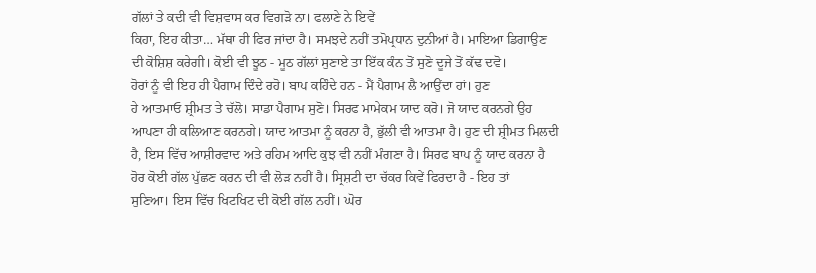ਗੱਲਾਂ ਤੇ ਕਦੀ ਵੀ ਵਿਸ਼ਵਾਸ ਕਰ ਵਿਗੜੋ ਨਾ। ਫਲਾਣੇ ਨੇ ਇਵੇਂ
ਕਿਹਾ, ਇਹ ਕੀਤਾ… ਮੱਥਾ ਹੀ ਫਿਰ ਜਾਂਦਾ ਹੈ। ਸਮਝਦੇ ਨਹੀਂ ਤਮੋਪ੍ਰਧਾਨ ਦੁਨੀਆਂ ਹੈ। ਮਾਇਆ ਡਿਗਾਉਣ
ਦੀ ਕੋਸ਼ਿਸ਼ ਕਰੇਗੀ। ਕੋਈ ਵੀ ਝੂਠ - ਮੂਠ ਗੱਲਾਂ ਸੁਣਾਏ ਤਾ ਇੱਕ ਕੰਨ ਤੋਂ ਸੁਣੋ ਦੂਜੇ ਤੋਂ ਕੱਢ ਦਵੋ।
ਹੋਰਾਂ ਨੂੰ ਵੀ ਇਹ ਹੀ ਪੈਗਾਮ ਦਿੰਦੇ ਰਹੋ। ਬਾਪ ਕਹਿੰਦੇ ਹਨ - ਮੈਂ ਪੈਗਾਮ ਲੈ ਆਉਂਦਾ ਹਾਂ। ਹੁਣ
ਹੇ ਆਤਮਾਓ ਸ਼੍ਰੀਮਤ ਤੇ ਚੱਲੋ। ਸਾਡਾ ਪੈਗਾਮ ਸੁਣੋ। ਸਿਰਫ ਮਾਮੇਕਮ ਯਾਦ ਕਰੋ। ਜੋ ਯਾਦ ਕਰਨਗੇ ਉਹ
ਆਪਣਾ ਹੀ ਕਲਿਆਣ ਕਰਨਗੇ। ਯਾਦ ਆਤਮਾ ਨੂੰ ਕਰਨਾ ਹੈ, ਭੁੱਲੀ ਵੀ ਆਤਮਾ ਹੈ। ਹੁਣ ਦੀ ਸ਼੍ਰੀਮਤ ਮਿਲਦੀ
ਹੈ, ਇਸ ਵਿੱਚ ਆਸ਼ੀਰਵਾਦ ਅਤੇ ਰਹਿਮ ਆਦਿ ਕੁਝ ਵੀ ਨਹੀਂ ਮੰਗਣਾ ਹੈ। ਸਿਰਫ ਬਾਪ ਨੂੰ ਯਾਦ ਕਰਨਾ ਹੈ
ਹੋਰ ਕੋਈ ਗੱਲ ਪੁੱਛਣ ਕਰਨ ਦੀ ਵੀ ਲੋੜ ਨਹੀਂ ਹੈ। ਸ੍ਰਿਸ਼ਟੀ ਦਾ ਚੱਕਰ ਕਿਵੇਂ ਫਿਰਦਾ ਹੈ - ਇਹ ਤਾਂ
ਸੁਣਿਆ। ਇਸ ਵਿੱਚ ਖਿਟਖਿਟ ਦੀ ਕੋਈ ਗੱਲ ਨਹੀਂ। ਘੋਰ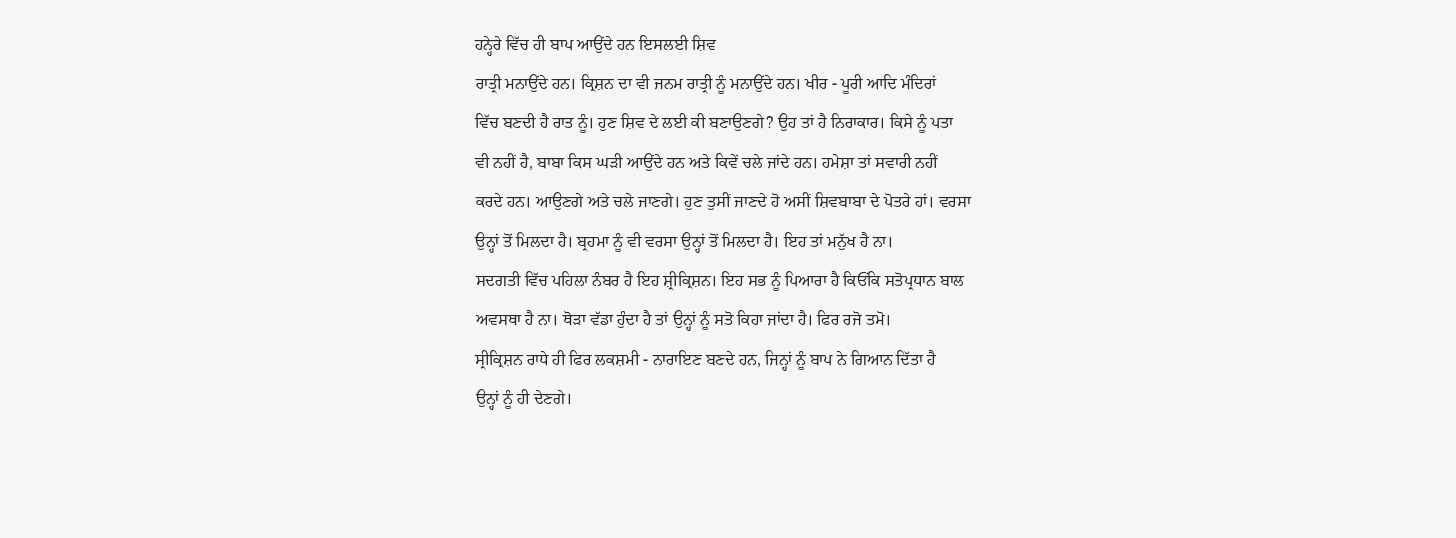ਹਨ੍ਹੇਰੇ ਵਿੱਚ ਹੀ ਬਾਪ ਆਉਂਦੇ ਹਨ ਇਸਲਈ ਸ਼ਿਵ
ਰਾਤ੍ਰੀ ਮਨਾਉਂਦੇ ਹਨ। ਕ੍ਰਿਸ਼ਨ ਦਾ ਵੀ ਜਨਮ ਰਾਤ੍ਰੀ ਨੂੰ ਮਨਾਉਂਦੇ ਹਨ। ਖੀਰ - ਪੂਰੀ ਆਦਿ ਮੰਦਿਰਾਂ
ਵਿੱਚ ਬਣਦੀ ਹੈ ਰਾਤ ਨੂੰ। ਹੁਣ ਸ਼ਿਵ ਦੇ ਲਈ ਕੀ ਬਣਾਉਣਗੇ? ਉਹ ਤਾਂ ਹੈ ਨਿਰਾਕਾਰ। ਕਿਸੇ ਨੂੰ ਪਤਾ
ਵੀ ਨਹੀਂ ਹੈ, ਬਾਬਾ ਕਿਸ ਘੜੀ ਆਉਂਦੇ ਹਨ ਅਤੇ ਕਿਵੇਂ ਚਲੇ ਜਾਂਦੇ ਹਨ। ਹਮੇਸ਼ਾ ਤਾਂ ਸਵਾਰੀ ਨਹੀਂ
ਕਰਦੇ ਹਨ। ਆਉਣਗੇ ਅਤੇ ਚਲੇ ਜਾਣਗੇ। ਹੁਣ ਤੁਸੀਂ ਜਾਣਦੇ ਹੋ ਅਸੀਂ ਸ਼ਿਵਬਾਬਾ ਦੇ ਪੋਤਰੇ ਹਾਂ। ਵਰਸਾ
ਉਨ੍ਹਾਂ ਤੋਂ ਮਿਲਦਾ ਹੈ। ਬ੍ਰਹਮਾ ਨੂੰ ਵੀ ਵਰਸਾ ਉਨ੍ਹਾਂ ਤੋਂ ਮਿਲਦਾ ਹੈ। ਇਹ ਤਾਂ ਮਨੁੱਖ ਹੈ ਨਾ।
ਸਦਗਤੀ ਵਿੱਚ ਪਹਿਲਾ ਨੰਬਰ ਹੈ ਇਹ ਸ਼੍ਰੀਕ੍ਰਿਸ਼ਨ। ਇਹ ਸਭ ਨੂੰ ਪਿਆਰਾ ਹੈ ਕਿਓਂਕਿ ਸਤੋਪ੍ਰਧਾਨ ਬਾਲ
ਅਵਸਥਾ ਹੈ ਨਾ। ਥੋੜਾ ਵੱਡਾ ਹੁੰਦਾ ਹੈ ਤਾਂ ਉਨ੍ਹਾਂ ਨੂੰ ਸਤੋ ਕਿਹਾ ਜਾਂਦਾ ਹੈ। ਫਿਰ ਰਜੋ ਤਮੋ।
ਸ੍ਰੀਕ੍ਰਿਸ਼ਨ ਰਾਧੇ ਹੀ ਫਿਰ ਲਕਸ਼ਮੀ - ਨਾਰਾਇਣ ਬਣਦੇ ਹਨ, ਜਿਨ੍ਹਾਂ ਨੂੰ ਬਾਪ ਨੇ ਗਿਆਨ ਦਿੱਤਾ ਹੈ
ਉਨ੍ਹਾਂ ਨੂੰ ਹੀ ਦੇਣਗੇ।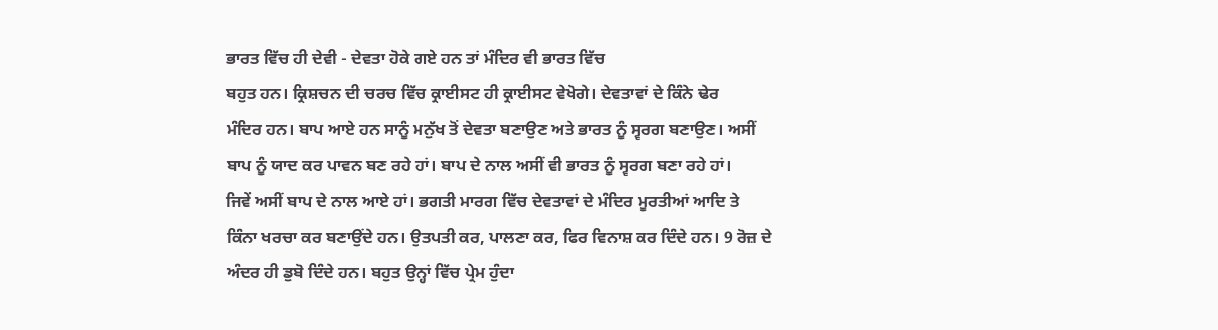ਭਾਰਤ ਵਿੱਚ ਹੀ ਦੇਵੀ - ਦੇਵਤਾ ਹੋਕੇ ਗਏ ਹਨ ਤਾਂ ਮੰਦਿਰ ਵੀ ਭਾਰਤ ਵਿੱਚ
ਬਹੁਤ ਹਨ। ਕ੍ਰਿਸ਼ਚਨ ਦੀ ਚਰਚ ਵਿੱਚ ਕ੍ਰਾਈਸਟ ਹੀ ਕ੍ਰਾਈਸਟ ਵੇਖੋਗੇ। ਦੇਵਤਾਵਾਂ ਦੇ ਕਿੰਨੇ ਢੇਰ
ਮੰਦਿਰ ਹਨ। ਬਾਪ ਆਏ ਹਨ ਸਾਨੂੰ ਮਨੁੱਖ ਤੋਂ ਦੇਵਤਾ ਬਣਾਉਣ ਅਤੇ ਭਾਰਤ ਨੂੰ ਸ੍ਵਰਗ ਬਣਾਉਣ। ਅਸੀਂ
ਬਾਪ ਨੂੰ ਯਾਦ ਕਰ ਪਾਵਨ ਬਣ ਰਹੇ ਹਾਂ। ਬਾਪ ਦੇ ਨਾਲ ਅਸੀਂ ਵੀ ਭਾਰਤ ਨੂੰ ਸ੍ਵਰਗ ਬਣਾ ਰਹੇ ਹਾਂ।
ਜਿਵੇਂ ਅਸੀਂ ਬਾਪ ਦੇ ਨਾਲ ਆਏ ਹਾਂ। ਭਗਤੀ ਮਾਰਗ ਵਿੱਚ ਦੇਵਤਾਵਾਂ ਦੇ ਮੰਦਿਰ ਮੂਰਤੀਆਂ ਆਦਿ ਤੇ
ਕਿੰਨਾ ਖਰਚਾ ਕਰ ਬਣਾਉਂਦੇ ਹਨ। ਉਤਪਤੀ ਕਰ, ਪਾਲਣਾ ਕਰ, ਫਿਰ ਵਿਨਾਸ਼ ਕਰ ਦਿੰਦੇ ਹਨ। 9 ਰੋਜ਼ ਦੇ
ਅੰਦਰ ਹੀ ਡੁਬੋ ਦਿੰਦੇ ਹਨ। ਬਹੁਤ ਉਨ੍ਹਾਂ ਵਿੱਚ ਪ੍ਰੇਮ ਹੁੰਦਾ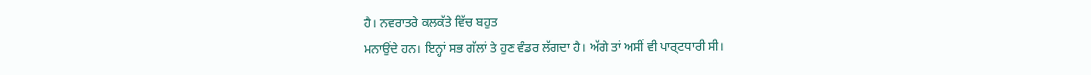ਹੈ। ਨਵਰਾਤਰੇ ਕਲਕੱਤੇ ਵਿੱਚ ਬਹੁਤ
ਮਨਾਉਂਦੇ ਹਨ। ਇਨ੍ਹਾਂ ਸਭ ਗੱਲਾਂ ਤੇ ਹੁਣ ਵੰਡਰ ਲੱਗਦਾ ਹੈ। ਅੱਗੇ ਤਾਂ ਅਸੀਂ ਵੀ ਪਾਰ੍ਟਧਾਰੀ ਸੀ।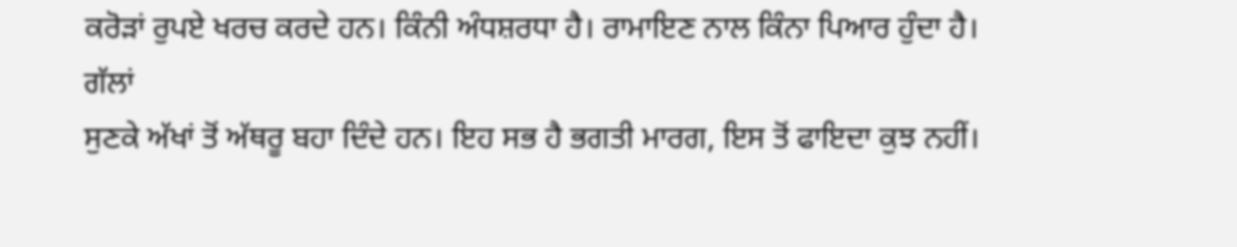ਕਰੋੜਾਂ ਰੁਪਏ ਖਰਚ ਕਰਦੇ ਹਨ। ਕਿੰਨੀ ਅੰਧਸ਼ਰਧਾ ਹੈ। ਰਾਮਾਇਣ ਨਾਲ ਕਿੰਨਾ ਪਿਆਰ ਹੁੰਦਾ ਹੈ। ਗੱਲਾਂ
ਸੁਣਕੇ ਅੱਖਾਂ ਤੋਂ ਅੱਥਰੂ ਬਹਾ ਦਿੰਦੇ ਹਨ। ਇਹ ਸਭ ਹੈ ਭਗਤੀ ਮਾਰਗ, ਇਸ ਤੋਂ ਫਾਇਦਾ ਕੁਝ ਨਹੀਂ।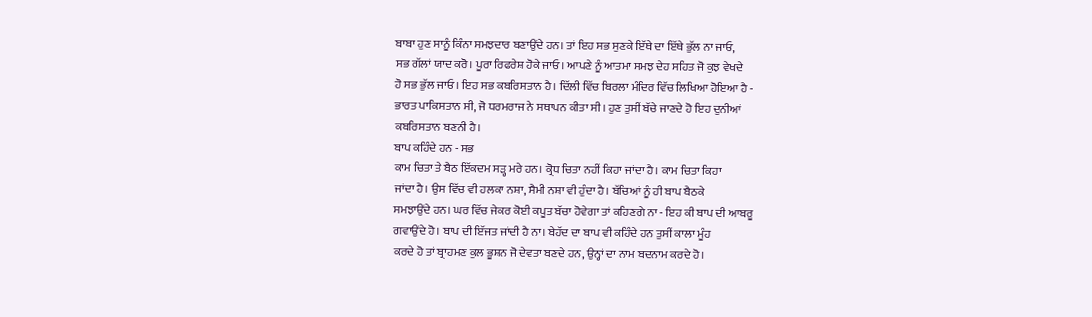ਬਾਬਾ ਹੁਣ ਸਾਨੂੰ ਕਿੰਨਾ ਸਮਝਦਾਰ ਬਣਾਉਂਦੇ ਹਨ। ਤਾਂ ਇਹ ਸਭ ਸੁਣਕੇ ਇੱਥੇ ਦਾ ਇੱਥੇ ਭੁੱਲ ਨਾ ਜਾਓ,
ਸਭ ਗੱਲਾਂ ਯਾਦ ਕਰੋ। ਪੂਰਾ ਰਿਫਰੇਸ਼ ਹੋਕੇ ਜਾਓ। ਆਪਣੇ ਨੂੰ ਆਤਮਾ ਸਮਝ ਦੇਹ ਸਹਿਤ ਜੋ ਕੁਝ ਵੇਖਦੇ
ਹੋ ਸਭ ਭੁੱਲ ਜਾਓ। ਇਹ ਸਭ ਕਬਰਿਸਤਾਨ ਹੈ। ਦਿੱਲੀ ਵਿੱਚ ਬਿਰਲਾ ਮੰਦਿਰ ਵਿੱਚ ਲਿਖਿਆ ਹੋਇਆ ਹੈ -
ਭਾਰਤ ਪਾਕਿਸਤਾਨ ਸੀ, ਜੋ ਧਰਮਰਾਜ ਨੇ ਸਥਾਪਨ ਕੀਤਾ ਸੀ। ਹੁਣ ਤੁਸੀਂ ਬੱਚੇ ਜਾਣਦੇ ਹੋ ਇਹ ਦੁਨੀਆਂ
ਕਬਰਿਸਤਾਨ ਬਣਨੀ ਹੈ।
ਬਾਪ ਕਹਿੰਦੇ ਹਨ - ਸਭ
ਕਾਮ ਚਿਤਾ ਤੇ ਬੈਠ ਇੱਕਦਮ ਸੜ੍ਹ ਮਰੇ ਹਨ। ਕ੍ਰੋਧ ਚਿਤਾ ਨਹੀਂ ਕਿਹਾ ਜਾਂਦਾ ਹੈ। ਕਾਮ ਚਿਤਾ ਕਿਹਾ
ਜਾਂਦਾ ਹੈ। ਉਸ ਵਿੱਚ ਵੀ ਹਲਕਾ ਨਸ਼ਾ, ਸੈਮੀ ਨਸ਼ਾ ਵੀ ਹੁੰਦਾ ਹੈ। ਬੱਚਿਆਂ ਨੂੰ ਹੀ ਬਾਪ ਬੈਠਕੇ
ਸਮਝਾਉਂਦੇ ਹਨ। ਘਰ ਵਿੱਚ ਜੇਕਰ ਕੋਈ ਕਪੂਤ ਬੱਚਾ ਹੋਵੇਗਾ ਤਾਂ ਕਹਿਣਗੇ ਨਾ - ਇਹ ਕੀ ਬਾਪ ਦੀ ਆਬਰੂ
ਗਵਾਉਂਦੇ ਹੋ। ਬਾਪ ਦੀ ਇੱਜਤ ਜਾਂਦੀ ਹੈ ਨਾ। ਬੇਹੱਦ ਦਾ ਬਾਪ ਵੀ ਕਹਿੰਦੇ ਹਨ ਤੁਸੀਂ ਕਾਲਾ ਮੂੰਹ
ਕਰਦੇ ਹੋ ਤਾਂ ਬ੍ਰਾਹਮਣ ਕੁਲ ਭੂਸ਼ਨ ਜੋ ਦੇਵਤਾ ਬਣਦੇ ਹਨ, ਉਨ੍ਹਾਂ ਦਾ ਨਾਮ ਬਦਨਾਮ ਕਰਦੇ ਹੋ।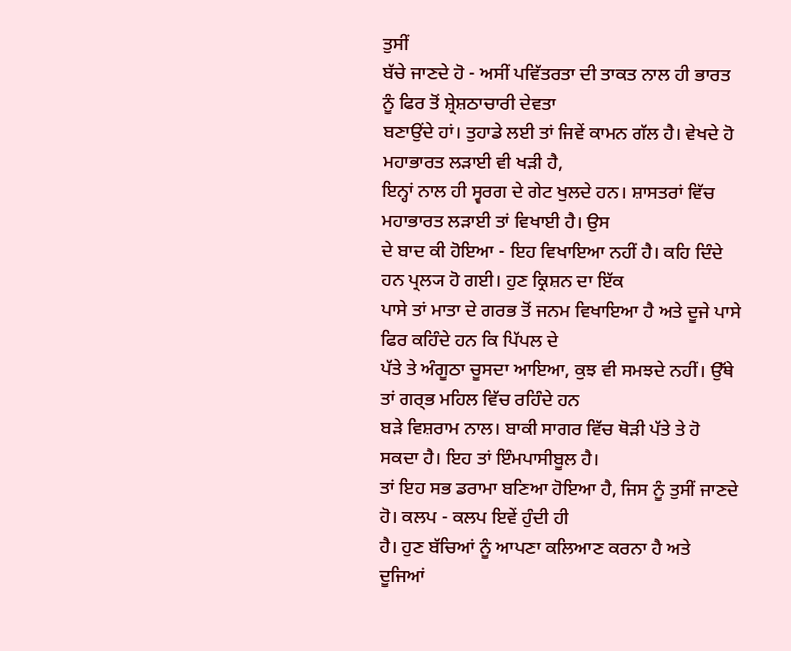ਤੁਸੀਂ
ਬੱਚੇ ਜਾਣਦੇ ਹੋ - ਅਸੀਂ ਪਵਿੱਤਰਤਾ ਦੀ ਤਾਕਤ ਨਾਲ ਹੀ ਭਾਰਤ ਨੂੰ ਫਿਰ ਤੋਂ ਸ਼੍ਰੇਸ਼ਠਾਚਾਰੀ ਦੇਵਤਾ
ਬਣਾਉਂਦੇ ਹਾਂ। ਤੁਹਾਡੇ ਲਈ ਤਾਂ ਜਿਵੇਂ ਕਾਮਨ ਗੱਲ ਹੈ। ਵੇਖਦੇ ਹੋ ਮਹਾਭਾਰਤ ਲੜਾਈ ਵੀ ਖੜੀ ਹੈ,
ਇਨ੍ਹਾਂ ਨਾਲ ਹੀ ਸ੍ਵਰਗ ਦੇ ਗੇਟ ਖੁਲਦੇ ਹਨ। ਸ਼ਾਸਤਰਾਂ ਵਿੱਚ ਮਹਾਭਾਰਤ ਲੜਾਈ ਤਾਂ ਵਿਖਾਈ ਹੈ। ਉਸ
ਦੇ ਬਾਦ ਕੀ ਹੋਇਆ - ਇਹ ਵਿਖਾਇਆ ਨਹੀਂ ਹੈ। ਕਹਿ ਦਿੰਦੇ ਹਨ ਪ੍ਰਲ੍ਯ ਹੋ ਗਈ। ਹੁਣ ਕ੍ਰਿਸ਼ਨ ਦਾ ਇੱਕ
ਪਾਸੇ ਤਾਂ ਮਾਤਾ ਦੇ ਗਰਭ ਤੋਂ ਜਨਮ ਵਿਖਾਇਆ ਹੈ ਅਤੇ ਦੂਜੇ ਪਾਸੇ ਫਿਰ ਕਹਿੰਦੇ ਹਨ ਕਿ ਪਿੱਪਲ ਦੇ
ਪੱਤੇ ਤੇ ਅੰਗੂਠਾ ਚੂਸਦਾ ਆਇਆ, ਕੁਝ ਵੀ ਸਮਝਦੇ ਨਹੀਂ। ਉੱਥੇ ਤਾਂ ਗਰ੍ਭ ਮਹਿਲ ਵਿੱਚ ਰਹਿੰਦੇ ਹਨ
ਬੜੇ ਵਿਸ਼ਰਾਮ ਨਾਲ। ਬਾਕੀ ਸਾਗਰ ਵਿੱਚ ਥੋੜੀ ਪੱਤੇ ਤੇ ਹੋ ਸਕਦਾ ਹੈ। ਇਹ ਤਾਂ ਇੰਮਪਾਸੀਬੂਲ ਹੈ।
ਤਾਂ ਇਹ ਸਭ ਡਰਾਮਾ ਬਣਿਆ ਹੋਇਆ ਹੈ, ਜਿਸ ਨੂੰ ਤੁਸੀਂ ਜਾਣਦੇ ਹੋ। ਕਲਪ - ਕਲਪ ਇਵੇਂ ਹੁੰਦੀ ਹੀ
ਹੈ। ਹੁਣ ਬੱਚਿਆਂ ਨੂੰ ਆਪਣਾ ਕਲਿਆਣ ਕਰਨਾ ਹੈ ਅਤੇ ਦੂਜਿਆਂ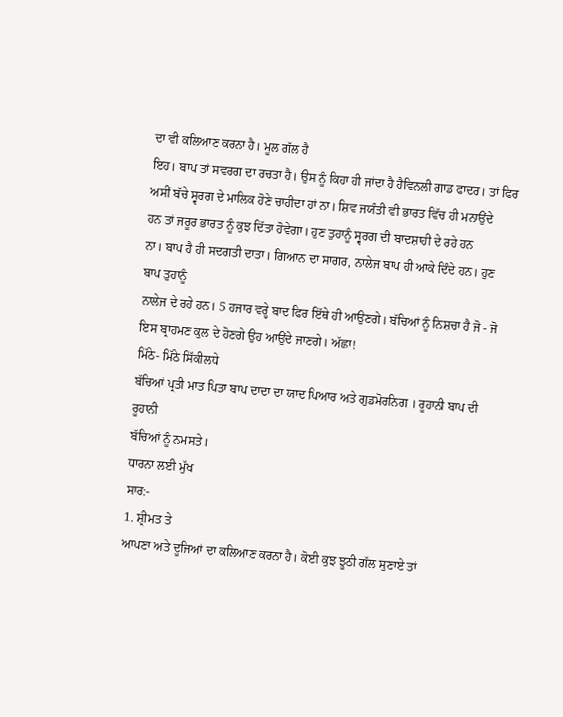ਦਾ ਵੀ ਕਲਿਆਣ ਕਰਨਾ ਹੈ। ਮੂਲ ਗੱਲ ਹੈ
ਇਹ। ਬਾਪ ਤਾਂ ਸਵਰਗ ਦਾ ਰਚਤਾ ਹੈ। ਉਸ ਨੂੰ ਕਿਹਾ ਹੀ ਜਾਂਦਾ ਹੈ ਹੈਵਿਨਲੀ ਗਾਡ ਫਾਦਰ। ਤਾਂ ਫਿਰ
ਅਸੀਂ ਬੱਚੇ ਸ੍ਵਰਗ ਦੇ ਮਾਲਿਕ ਹੋਣੇ ਚਾਹੀਦਾ ਹਾਂ ਨਾ। ਸ਼ਿਵ ਜਯੰਤੀ ਵੀ ਭਾਰਤ ਵਿੱਚ ਹੀ ਮਨਾਉਂਦੇ
ਹਨ ਤਾਂ ਜਰੂਰ ਭਾਰਤ ਨੂੰ ਕੁਝ ਦਿੱਤਾ ਹੋਵੇਗਾ। ਹੁਣ ਤੁਹਾਨੂੰ ਸ੍ਵਰਗ ਦੀ ਬਾਦਸ਼ਾਹੀ ਦੇ ਰਹੇ ਹਨ
ਨਾ। ਬਾਪ ਹੈ ਹੀ ਸਦਗਤੀ ਦਾਤਾ। ਗਿਆਨ ਦਾ ਸਾਗਰ, ਨਾਲੇਜ ਬਾਪ ਹੀ ਆਕੇ ਦਿੰਦੇ ਹਨ। ਹੁਣ ਬਾਪ ਤੁਹਾਨੂੰ
ਨਾਲੇਜ ਦੇ ਰਹੇ ਹਨ। 5 ਹਜਾਰ ਵਰ੍ਹੇ ਬਾਦ ਫਿਰ ਇੱਥੇ ਹੀ ਆਉਣਗੇ। ਬੱਚਿਆਂ ਨੂੰ ਨਿਸ਼ਚਾ ਹੈ ਜੋ - ਜੋ
ਇਸ ਬ੍ਰਾਹਮਣ ਕੁਲ ਦੇ ਹੋਣਗੇ ਉਹ ਆਉਂਦੇ ਜਾਣਗੇ। ਅੱਛਾ!
ਮਿੱਠੇ- ਮਿੱਠੇ ਸਿੱਕੀਲਧੇ
ਬੱਚਿਆਂ ਪ੍ਰਤੀ ਮਾਤ ਪਿਤਾ ਬਾਪ ਦਾਦਾ ਦਾ ਯਾਦ ਪਿਆਰ ਅਤੇ ਗੁਡਮੋਰਨਿਗ । ਰੂਹਾਨੀ ਬਾਪ ਦੀ ਰੂਹਾਨੀ
ਬੱਚਿਆਂ ਨੂੰ ਨਮਸਤੇ।
ਧਾਰਨਾ ਲਈ ਮੁੱਖ
ਸਾਰ:-
1. ਸ਼੍ਰੀਮਤ ਤੇ
ਆਪਣਾ ਅਤੇ ਦੂਜਿਆਂ ਦਾ ਕਲਿਆਣ ਕਰਨਾ ਹੈ। ਕੋਈ ਕੁਝ ਝੂਠੀ ਗੱਲ ਸੁਣਾਏ ਤਾਂ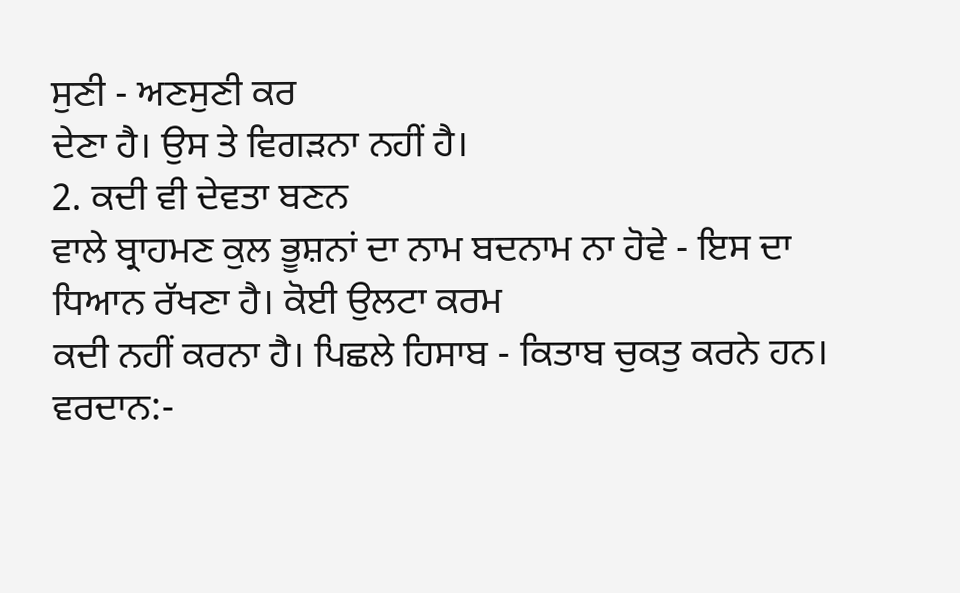ਸੁਣੀ - ਅਣਸੁਣੀ ਕਰ
ਦੇਣਾ ਹੈ। ਉਸ ਤੇ ਵਿਗੜਨਾ ਨਹੀਂ ਹੈ।
2. ਕਦੀ ਵੀ ਦੇਵਤਾ ਬਣਨ
ਵਾਲੇ ਬ੍ਰਾਹਮਣ ਕੁਲ ਭੂਸ਼ਨਾਂ ਦਾ ਨਾਮ ਬਦਨਾਮ ਨਾ ਹੋਵੇ - ਇਸ ਦਾ ਧਿਆਨ ਰੱਖਣਾ ਹੈ। ਕੋਈ ਉਲਟਾ ਕਰਮ
ਕਦੀ ਨਹੀਂ ਕਰਨਾ ਹੈ। ਪਿਛਲੇ ਹਿਸਾਬ - ਕਿਤਾਬ ਚੁਕਤੁ ਕਰਨੇ ਹਨ।
ਵਰਦਾਨ:-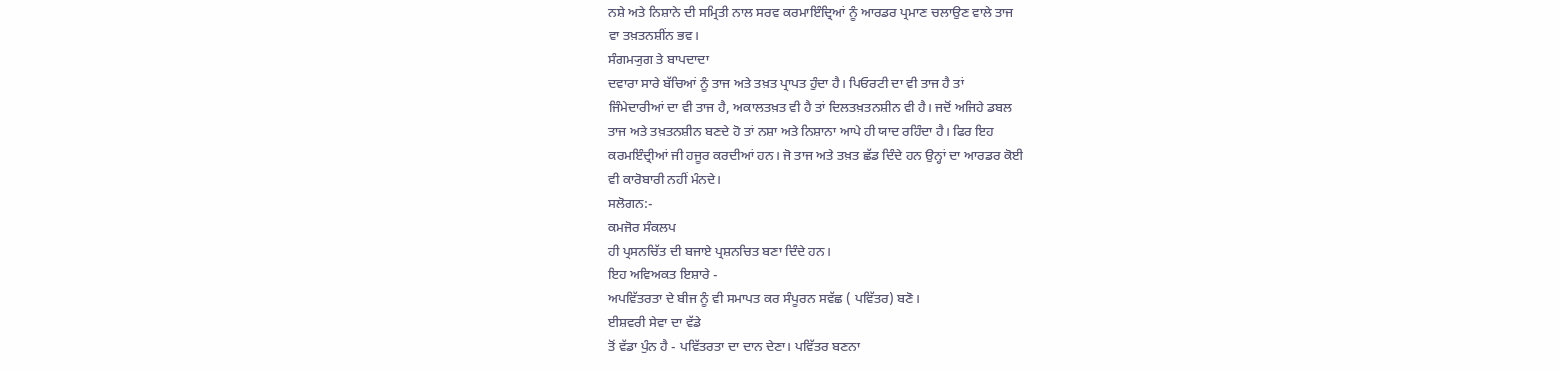ਨਸ਼ੇ ਅਤੇ ਨਿਸ਼ਾਨੇ ਦੀ ਸਮ੍ਰਿਤੀ ਨਾਲ ਸਰਵ ਕਰਮਾਇੰਦ੍ਰਿਆਂ ਨੂੰ ਆਰਡਰ ਪ੍ਰਮਾਣ ਚਲਾਉਣ ਵਾਲੇ ਤਾਜ
ਵਾ ਤਖ਼ਤਨਸ਼ੀਂਨ ਭਵ।
ਸੰਗਮ੍ਯੁਗ ਤੇ ਬਾਪਦਾਦਾ
ਦਵਾਰਾ ਸਾਰੇ ਬੱਚਿਆਂ ਨੂੰ ਤਾਜ ਅਤੇ ਤਖ਼ਤ ਪ੍ਰਾਪਤ ਹੁੰਦਾ ਹੈ। ਪਿਓਰਟੀ ਦਾ ਵੀ ਤਾਜ ਹੈ ਤਾਂ
ਜਿੰਮੇਦਾਰੀਆਂ ਦਾ ਵੀ ਤਾਜ ਹੈ, ਅਕਾਲਤਖ਼ਤ ਵੀ ਹੈ ਤਾਂ ਦਿਲਤਖ਼ਤਨਸ਼ੀਨ ਵੀ ਹੈ। ਜਦੋਂ ਅਜਿਹੇ ਡਬਲ
ਤਾਜ ਅਤੇ ਤਖ਼ਤਨਸ਼ੀਨ ਬਣਦੇ ਹੋ ਤਾਂ ਨਸ਼ਾ ਅਤੇ ਨਿਸ਼ਾਨਾ ਆਪੇ ਹੀ ਯਾਦ ਰਹਿੰਦਾ ਹੈ। ਫਿਰ ਇਹ
ਕਰਮਇੰਦ੍ਰੀਆਂ ਜੀ ਹਜੂਰ ਕਰਦੀਆਂ ਹਨ। ਜੋ ਤਾਜ ਅਤੇ ਤਖ਼ਤ ਛੱਡ ਦਿੰਦੇ ਹਨ ਉਨ੍ਹਾਂ ਦਾ ਆਰਡਰ ਕੋਈ
ਵੀ ਕਾਰੋਬਾਰੀ ਨਹੀਂ ਮੰਨਦੇ।
ਸਲੋਗਨ:-
ਕਮਜੋਰ ਸੰਕਲਪ
ਹੀ ਪ੍ਰਸਨਚਿੱਤ ਦੀ ਬਜਾਏ ਪ੍ਰਸ਼ਨਚਿਤ ਬਣਾ ਦਿੰਦੇ ਹਨ।
ਇਹ ਅਵਿਅਕਤ ਇਸ਼ਾਰੇ -
ਅਪਵਿੱਤਰਤਾ ਦੇ ਬੀਜ ਨੂੰ ਵੀ ਸਮਾਪਤ ਕਰ ਸੰਪੂਰਨ ਸਵੱਛ ( ਪਵਿੱਤਰ) ਬਣੋ।
ਈਸ਼ਵਰੀ ਸੇਵਾ ਦਾ ਵੱਡੇ
ਤੋਂ ਵੱਡਾ ਪੁੰਨ ਹੈ - ਪਵਿੱਤਰਤਾ ਦਾ ਦਾਨ ਦੇਣਾ। ਪਵਿੱਤਰ ਬਣਨਾ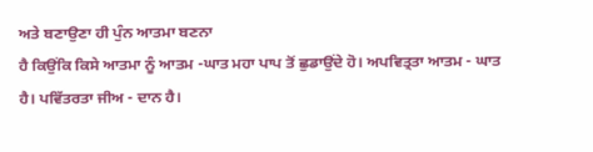ਅਤੇ ਬਣਾਉਣਾ ਹੀ ਪੁੰਨ ਆਤਮਾ ਬਣਨਾ
ਹੈ ਕਿਉਂਕਿ ਕਿਸੇ ਆਤਮਾ ਨੂੰ ਆਤਮ -ਘਾਤ ਮਹਾ ਪਾਪ ਤੋਂ ਛੁਡਾਉਂਦੇ ਹੋ। ਅਪਵਿਤ੍ਰਤਾ ਆਤਮ - ਘਾਤ
ਹੈ। ਪਵਿੱਤਰਤਾ ਜੀਅ - ਦਾਨ ਹੈ।